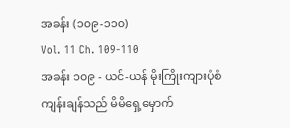အခန်း (၁၀၉-၁၁၀)
Vol. 11 Ch. 109-110
အခန်း ၁၀၉ - ယင်-ယန် မိုးကြိုးကျားပုံစံ
ကျန်းချန်သည် မိမိရှေ့မှောက်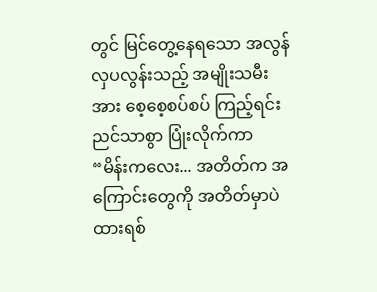တွင် မြင်တွေ့နေရသော အလွန်လှပလွန်းသည့် အမျိုးသမီးအား စေ့စေ့စပ်စပ် ကြည့်ရင်း ညင်သာစွာ ပြုံးလိုက်ကာ “မိန်းကလေး... အတိတ်က အကြောင်းတွေကို အတိတ်မှာပဲ ထားရစ်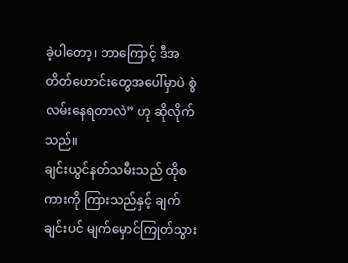ခဲ့ပါတော့၊ ဘာကြောင့် ဒီအတိတ်ဟောင်းတွေအပေါ်မှာပဲ စွဲလမ်းနေရတာလဲ” ဟု ဆိုလိုက်သည်။
ချင်းယွင်နတ်သမီးသည် ထိုစကားကို ကြားသည်နှင့် ချက်ချင်းပင် မျက်မှောင်ကြုတ်သွား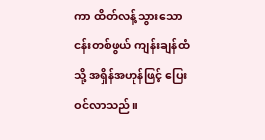ကာ ထိတ်လန့်သွားသော ငန်းတစ်ဖွယ် ကျန်းချန်ထံသို့ အရှိန်အဟုန်ဖြင့် ပြေးဝင်လာသည်။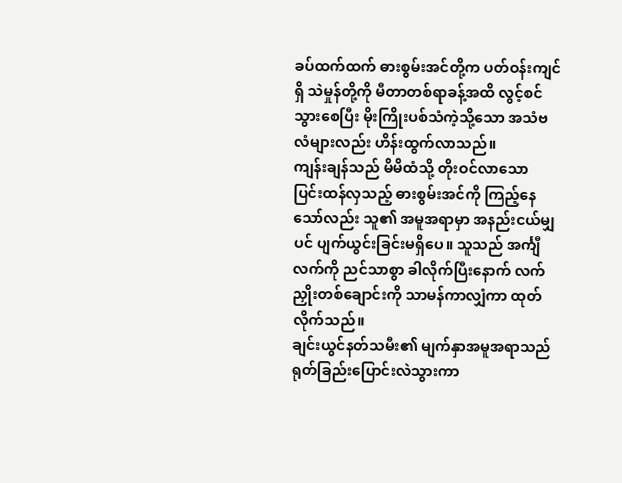ခပ်ထက်ထက် ဓားစွမ်းအင်တို့က ပတ်ဝန်းကျင်ရှိ သဲမှုန်တို့ကို မီတာတစ်ရာခန့်အထိ လွင့်စင်သွားစေပြီး မိုးကြိုးပစ်သံကဲ့သို့သော အသံဗလံများလည်း ဟိန်းထွက်လာသည်။
ကျန်းချန်သည် မိမိထံသို့ တိုးဝင်လာသော ပြင်းထန်လှသည့် ဓားစွမ်းအင်ကို ကြည့်နေသော်လည်း သူ၏ အမူအရာမှာ အနည်းငယ်မျှပင် ပျက်ယွင်းခြင်းမရှိပေ။ သူသည် အင်္ကျီလက်ကို ညင်သာစွာ ခါလိုက်ပြီးနောက် လက်ညှိုးတစ်ချောင်းကို သာမန်ကာလျှံကာ ထုတ်လိုက်သည်။
ချင်းယွင်နတ်သမီး၏ မျက်နှာအမူအရာသည် ရုတ်ခြည်းပြောင်းလဲသွားကာ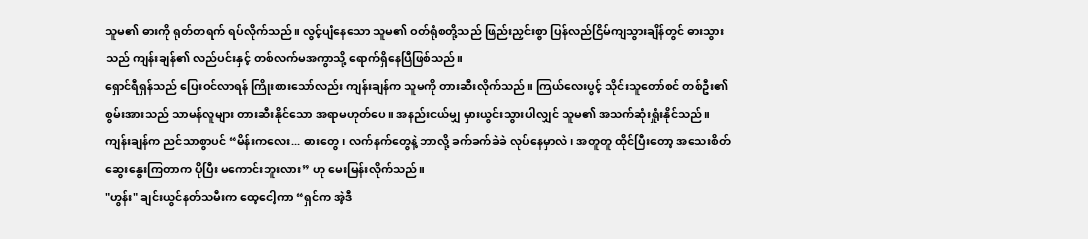သူမ၏ ဓားကို ရုတ်တရက် ရပ်လိုက်သည်။ လွင့်ပျံနေသော သူမ၏ ဝတ်ရုံစတို့သည် ဖြည်းညှင်းစွာ ပြန်လည်ငြိမ်ကျသွားချိန်တွင် ဓားသွားသည် ကျန်းချန်၏ လည်ပင်းနှင့် တစ်လက်မအကွာသို့ ရောက်ရှိနေပြီဖြစ်သည်။
ရှောင်ရီရှန်သည် ပြေးဝင်လာရန် ကြိုးစားသော်လည်း ကျန်းချန်က သူမကို တားဆီးလိုက်သည်။ ကြယ်လေးပွင့် သိုင်းသူတော်စင် တစ်ဦး၏ စွမ်းအားသည် သာမန်လူများ တားဆီးနိုင်သော အရာမဟုတ်ပေ။ အနည်းငယ်မျှ မှားယွင်းသွားပါလျှင် သူမ၏ အသက်ဆုံးရှုံးနိုင်သည်။
ကျန်းချန်က ညင်သာစွာပင် “မိန်းကလေး... ဓားတွေ၊ လက်နက်တွေနဲ့ ဘာလို့ ခက်ခက်ခဲခဲ လုပ်နေမှာလဲ၊ အတူတူ ထိုင်ပြီးတော့ အသေးစိတ် ဆွေးနွေးကြတာက ပိုပြီး မကောင်းဘူးလား” ဟု မေးမြန်းလိုက်သည်။
"ဟွန်း" ချင်းယွင်နတ်သမီးက ထေ့ငေါ့ကာ “ရှင်က အဲ့ဒီ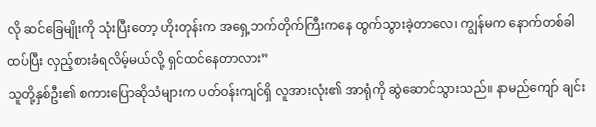လို ဆင်ခြေမျိုးကို သုံးပြီးတော့ ဟိုးတုန်းက အရှေ့ဘက်တိုက်ကြီးကနေ ထွက်သွားခဲ့တာလေ၊ ကျွန်မက နောက်တစ်ခါ ထပ်ပြီး လှည့်စားခံရလိမ့်မယ်လို့ ရှင်ထင်နေတာလား”
သူတို့နှစ်ဦး၏ စကားပြောဆိုသံများက ပတ်ဝန်းကျင်ရှိ လူအားလုံး၏ အာရုံကို ဆွဲဆောင်သွားသည်။ နာမည်ကျော် ချင်း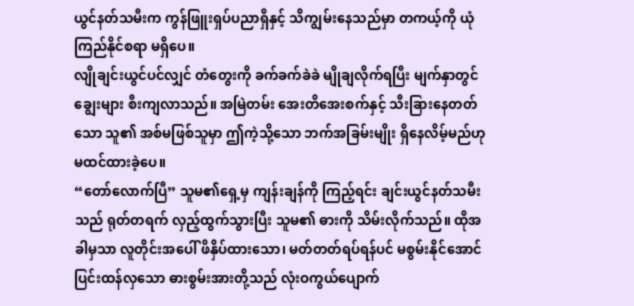ယွင်နတ်သမီးက ကွန်ဖြူးရှပ်ပညာရှိနှင့် သိကျွမ်းနေသည်မှာ တကယ့်ကို ယုံကြည်နိုင်စရာ မရှိပေ။
လျိုချင်းယွင်ပင်လျှင် တံတွေးကို ခက်ခက်ခဲခဲ မျိုချလိုက်ရပြီး မျက်နှာတွင် ချွေးများ စီးကျလာသည်။ အမြဲတမ်း အေးတိအေးစက်နှင့် သီးခြားနေတတ်သော သူ၏ အစ်မဖြစ်သူမှာ ဤကဲ့သို့သော ဘက်အခြမ်းမျိုး ရှိနေလိမ့်မည်ဟု မထင်ထားခဲ့ပေ။
“တော်လောက်ပြီ” သူမ၏ရှေ့မှ ကျန်းချန်ကို ကြည့်ရင်း ချင်းယွင်နတ်သမီးသည် ရုတ်တရက် လှည့်ထွက်သွားပြီး သူမ၏ ဓားကို သိမ်းလိုက်သည်။ ထိုအခါမှသာ လူတိုင်းအပေါ် ဖိနှိပ်ထားသော၊ မတ်တတ်ရပ်ရန်ပင် မစွမ်းနိုင်အောင် ပြင်းထန်လှသော ဓားစွမ်းအားတို့သည် လုံးဝကွယ်ပျောက်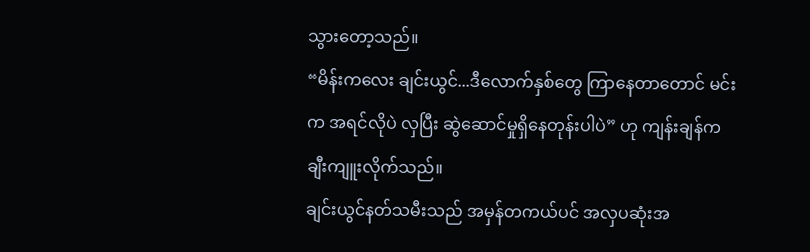သွားတော့သည်။
“မိန်းကလေး ချင်းယွင်...ဒီလောက်နှစ်တွေ ကြာနေတာတောင် မင်းက အရင်လိုပဲ လှပြီး ဆွဲဆောင်မှုရှိနေတုန်းပါပဲ” ဟု ကျန်းချန်က ချီးကျူးလိုက်သည်။
ချင်းယွင်နတ်သမီးသည် အမှန်တကယ်ပင် အလှပဆုံးအ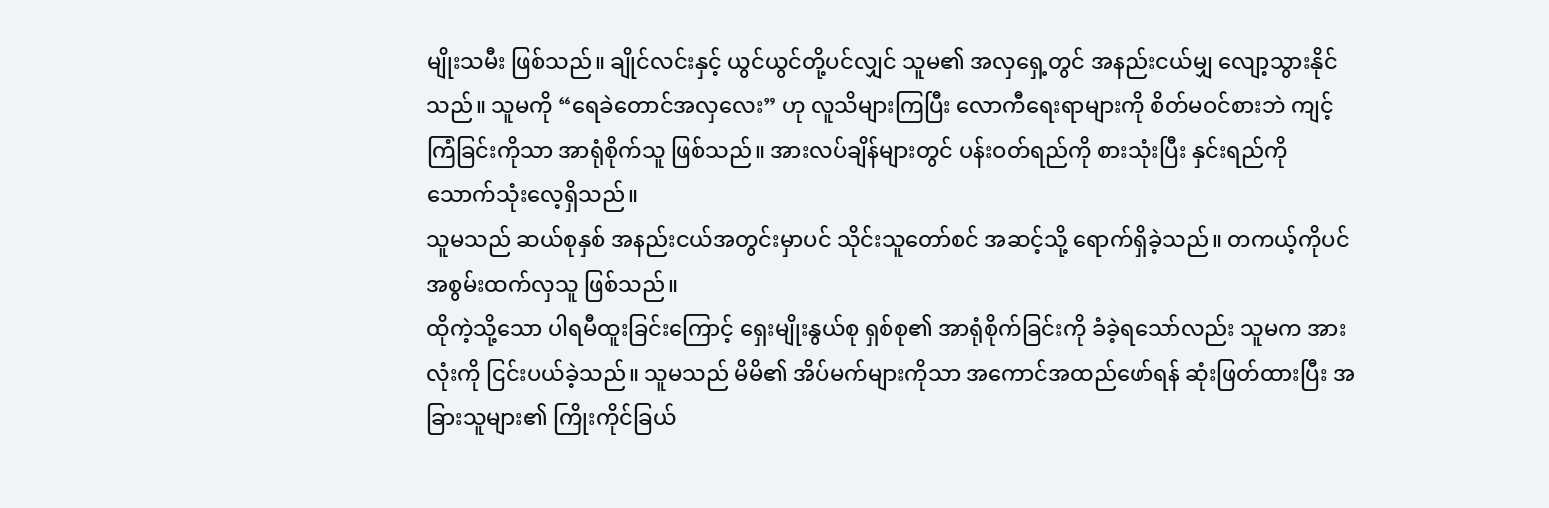မျိုးသမီး ဖြစ်သည်။ ချိုင်လင်းနှင့် ယွင်ယွင်တို့ပင်လျှင် သူမ၏ အလှရှေ့တွင် အနည်းငယ်မျှ လျော့သွားနိုင်သည်။ သူမကို “ရေခဲတောင်အလှလေး” ဟု လူသိများကြပြီး လောကီရေးရာများကို စိတ်မဝင်စားဘဲ ကျင့်ကြံခြင်းကိုသာ အာရုံစိုက်သူ ဖြစ်သည်။ အားလပ်ချိန်များတွင် ပန်းဝတ်ရည်ကို စားသုံးပြီး နှင်းရည်ကို သောက်သုံးလေ့ရှိသည်။
သူမသည် ဆယ်စုနှစ် အနည်းငယ်အတွင်းမှာပင် သိုင်းသူတော်စင် အဆင့်သို့ ရောက်ရှိခဲ့သည်။ တကယ့်ကိုပင် အစွမ်းထက်လှသူ ဖြစ်သည်။
ထိုကဲ့သို့သော ပါရမီထူးခြင်းကြောင့် ရှေးမျိုးနွယ်စု ရှစ်စု၏ အာရုံစိုက်ခြင်းကို ခံခဲ့ရသော်လည်း သူမက အားလုံးကို ငြင်းပယ်ခဲ့သည်။ သူမသည် မိမိ၏ အိပ်မက်များကိုသာ အကောင်အထည်ဖော်ရန် ဆုံးဖြတ်ထားပြီး အခြားသူများ၏ ကြိုးကိုင်ခြယ်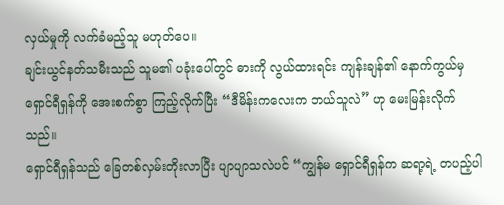လှယ်မှုကို လက်ခံမည့်သူ မဟုတ်ပေ။
ချင်းယွင်နတ်သမီးသည် သူမ၏ ပခုံးပေါ်တွင် ဓားကို လွယ်ထားရင်း ကျန်းချန်၏ နောက်ကွယ်မှ ရှောင်ရီရှန်ကို အေးစက်စွာ ကြည့်လိုက်ပြီး “ဒီမိန်းကလေးက ဘယ်သူလဲ” ဟု မေးမြန်းလိုက်သည်။
ရှောင်ရီရှန်သည် ခြေတစ်လှမ်းတိုးလာပြီး ပျာပျာသလဲပင် “ကျွန်မ ရှောင်ရီရှန်က ဆရာ့ရဲ့ တပည့်ပါ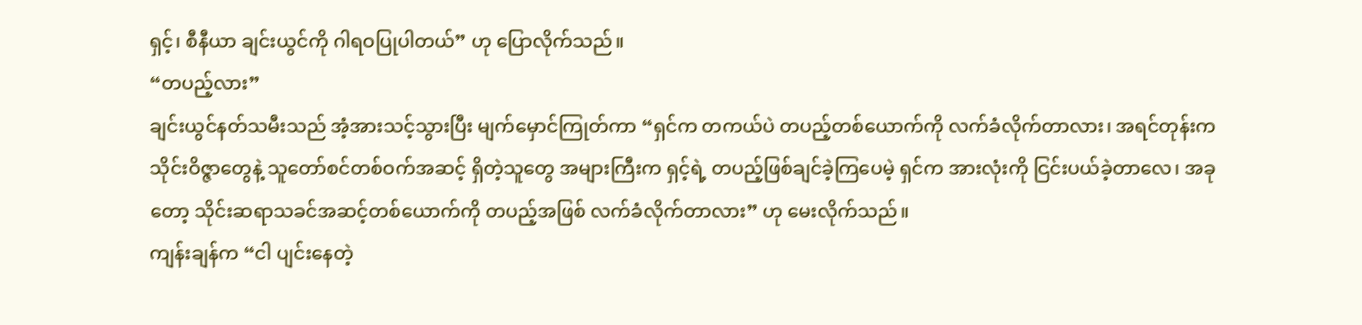ရှင့်၊ စီနီယာ ချင်းယွင်ကို ဂါရဝပြုပါတယ်” ဟု ပြောလိုက်သည်။
“တပည့်လား”
ချင်းယွင်နတ်သမီးသည် အံ့အားသင့်သွားပြီး မျက်မှောင်ကြုတ်ကာ “ရှင်က တကယ်ပဲ တပည့်တစ်ယောက်ကို လက်ခံလိုက်တာလား၊ အရင်တုန်းက သိုင်းဝိဇ္ဇာတွေနဲ့ သူတော်စင်တစ်ဝက်အဆင့် ရှိတဲ့သူတွေ အများကြီးက ရှင့်ရဲ့ တပည့်ဖြစ်ချင်ခဲ့ကြပေမဲ့ ရှင်က အားလုံးကို ငြင်းပယ်ခဲ့တာလေ၊ အခုတော့ သိုင်းဆရာသခင်အဆင့်တစ်ယောက်ကို တပည့်အဖြစ် လက်ခံလိုက်တာလား” ဟု မေးလိုက်သည်။
ကျန်းချန်က “ငါ ပျင်းနေတဲ့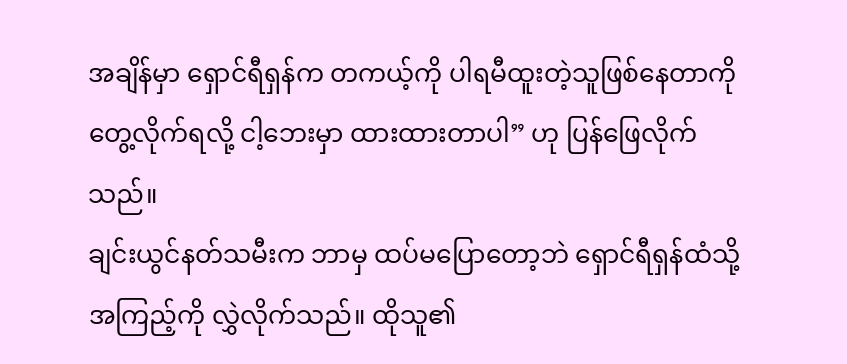အချိန်မှာ ရှောင်ရီရှန်က တကယ့်ကို ပါရမီထူးတဲ့သူဖြစ်နေတာကို တွေ့လိုက်ရလို့ ငါ့ဘေးမှာ ထားထားတာပါ” ဟု ပြန်ဖြေလိုက်သည်။
ချင်းယွင်နတ်သမီးက ဘာမှ ထပ်မပြောတော့ဘဲ ရှောင်ရီရှန်ထံသို့ အကြည့်ကို လွှဲလိုက်သည်။ ထိုသူ၏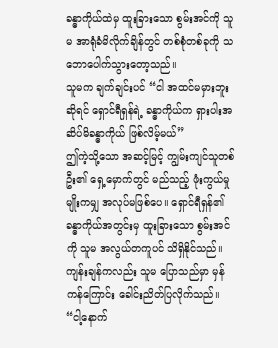ခန္ဓာကိုယ်ထဲမှ ထူးခြားသော စွမ်းအင်ကို သူမ အာရုံခံမိလိုက်ချိန်တွင် တစ်စုံတစ်ခုကို သဘောပေါက်သွားတော့သည်။
သူမက ချက်ချင်းပင် “ငါ အထင်မမှားဘူးဆိုရင် ရှောင်ရီရှန်ရဲ့ ခန္ဓာကိုယ်က ရှားပါးအဆိပ်မိခန္ဓာကိုယ် ဖြစ်လိမ့်မယ်”
ဤကဲ့သို့သော အဆင့်မြင့် ကျွမ်းကျင်သူတစ်ဦး၏ ရှေ့မှောက်တွင် မည်သည့် ဖုံးကွယ်မှုမျိုးကမျှ အလုပ်မဖြစ်ပေ။ ရှောင်ရီရှန်၏ ခန္ဓာကိုယ်အတွင်းမှ ထူးခြားသော စွမ်းအင်ကို သူမ အလွယ်တကူပင် သိရှိနိုင်သည်။ ကျန်းချန်ကလည်း သူမ ပြောသည်မှာ မှန်ကန်ကြောင်း ခေါင်းညိတ်ပြလိုက်သည်။
“ငါ့နောက်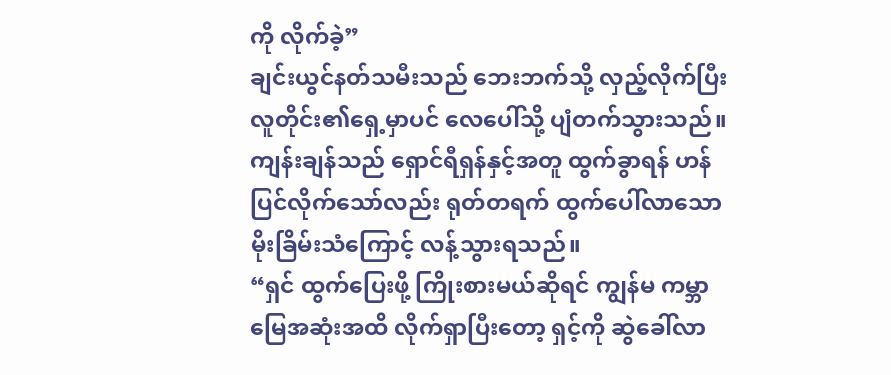ကို လိုက်ခဲ့”
ချင်းယွင်နတ်သမီးသည် ဘေးဘက်သို့ လှည့်လိုက်ပြီး လူတိုင်း၏ရှေ့မှာပင် လေပေါ်သို့ ပျံတက်သွားသည်။ ကျန်းချန်သည် ရှောင်ရီရှန်နှင့်အတူ ထွက်ခွာရန် ဟန်ပြင်လိုက်သော်လည်း ရုတ်တရက် ထွက်ပေါ်လာသော မိုးခြိမ်းသံကြောင့် လန့်သွားရသည်။
“ရှင် ထွက်ပြေးဖို့ ကြိုးစားမယ်ဆိုရင် ကျွန်မ ကမ္ဘာမြေအဆုံးအထိ လိုက်ရှာပြီးတော့ ရှင့်ကို ဆွဲခေါ်လာ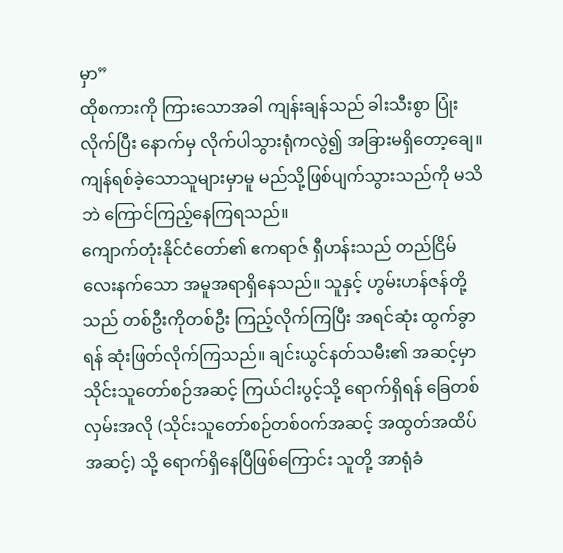မှာ”
ထိုစကားကို ကြားသောအခါ ကျန်းချန်သည် ခါးသီးစွာ ပြုံးလိုက်ပြီး နောက်မှ လိုက်ပါသွားရုံကလွဲ၍ အခြားမရှိတော့ချေ။ ကျန်ရစ်ခဲ့သောသူများမှာမူ မည်သို့ဖြစ်ပျက်သွားသည်ကို မသိဘဲ ကြောင်ကြည့်နေကြရသည်။
ကျောက်တုံးနိုင်ငံတော်၏ ဧကရာဇ် ရှီဟန်းသည် တည်ငြိမ်လေးနက်သော အမူအရာရှိနေသည်။ သူနှင့် ဟွမ်းဟန်ဇန်တို့သည် တစ်ဦးကိုတစ်ဦး ကြည့်လိုက်ကြပြီး အရင်ဆုံး ထွက်ခွာရန် ဆုံးဖြတ်လိုက်ကြသည်။ ချင်းယွင်နတ်သမီး၏ အဆင့်မှာ သိုင်းသူတော်စဉ်အဆင့် ကြယ်ငါးပွင့်သို့ ရောက်ရှိရန် ခြေတစ်လှမ်းအလို (သိုင်းသူတော်စဉ်တစ်၀က်အဆင့် အထွတ်အထိပ်အဆင့်) သို့ ရောက်ရှိနေပြီဖြစ်ကြောင်း သူတို့ အာရုံခံ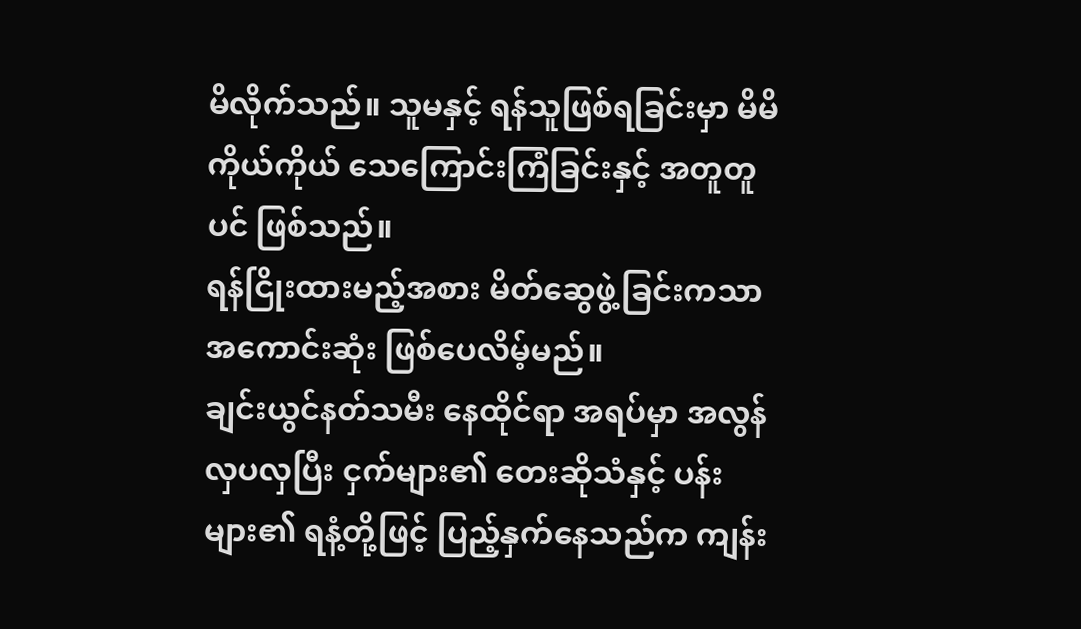မိလိုက်သည်။ သူမနှင့် ရန်သူဖြစ်ရခြင်းမှာ မိမိကိုယ်ကိုယ် သေကြောင်းကြံခြင်းနှင့် အတူတူပင် ဖြစ်သည်။
ရန်ငြိုးထားမည့်အစား မိတ်ဆွေဖွဲ့ခြင်းကသာ အကောင်းဆုံး ဖြစ်ပေလိမ့်မည်။
ချင်းယွင်နတ်သမီး နေထိုင်ရာ အရပ်မှာ အလွန် လှပလှပြီး ငှက်များ၏ တေးဆိုသံနှင့် ပန်းများ၏ ရနံ့တို့ဖြင့် ပြည့်နှက်နေသည်က ကျန်း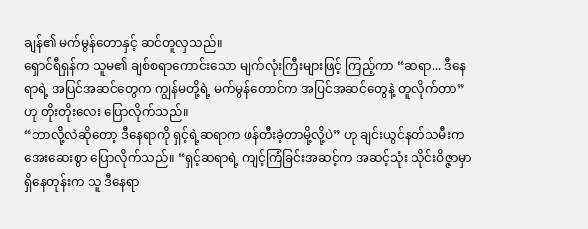ချန်၏ မက်မွန်တောနှင့် ဆင်တူလှသည်။
ရှောင်ရီရှန်က သူမ၏ ချစ်စရာကောင်းသော မျက်လုံးကြီးများဖြင့် ကြည့်ကာ “ဆရာ... ဒီနေရာရဲ့ အပြင်အဆင်တွေက ကျွန်မတို့ရဲ့ မက်မွန်တောင်က အပြင်အဆင်တွေနဲ့ တူလိုက်တာ” ဟု တိုးတိုးလေး ပြောလိုက်သည်။
“ဘာလို့လဲဆိုတော့ ဒီနေရာကို ရှင့်ရဲ့ဆရာက ဖန်တီးခဲ့တာမို့လို့ပဲ” ဟု ချင်းယွင်နတ်သမီးက အေးဆေးစွာ ပြောလိုက်သည်။ “ရှင့်ဆရာရဲ့ ကျင့်ကြံခြင်းအဆင့်က အဆင့်သုံး သိုင်းဝိဇ္ဇာမှာ ရှိနေတုန်းက သူ ဒီနေရာ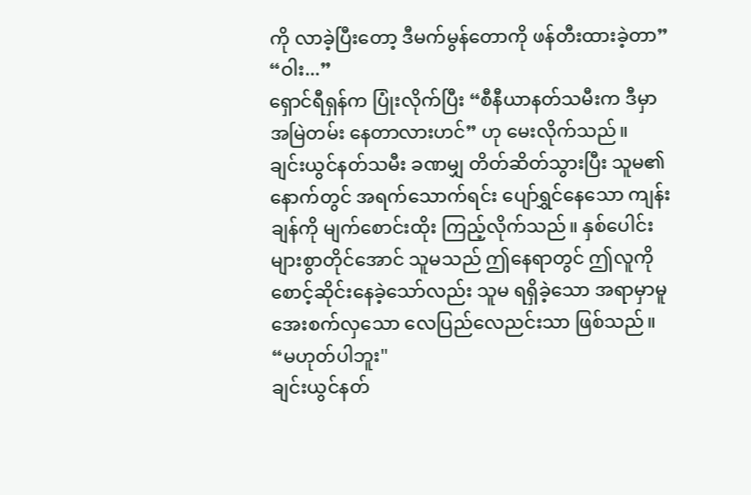ကို လာခဲ့ပြီးတော့ ဒီမက်မွန်တောကို ဖန်တီးထားခဲ့တာ”
“ဝါး...”
ရှောင်ရီရှန်က ပြုံးလိုက်ပြီး “စီနီယာနတ်သမီးက ဒီမှာ အမြဲတမ်း နေတာလားဟင်” ဟု မေးလိုက်သည်။
ချင်းယွင်နတ်သမီး ခဏမျှ တိတ်ဆိတ်သွားပြီး သူမ၏နောက်တွင် အရက်သောက်ရင်း ပျော်ရွှင်နေသော ကျန်းချန်ကို မျက်စောင်းထိုး ကြည့်လိုက်သည်။ နှစ်ပေါင်းများစွာတိုင်အောင် သူမသည် ဤနေရာတွင် ဤလူကို စောင့်ဆိုင်းနေခဲ့သော်လည်း သူမ ရရှိခဲ့သော အရာမှာမူ အေးစက်လှသော လေပြည်လေညင်းသာ ဖြစ်သည်။
“မဟုတ်ပါဘူး"
ချင်းယွင်နတ်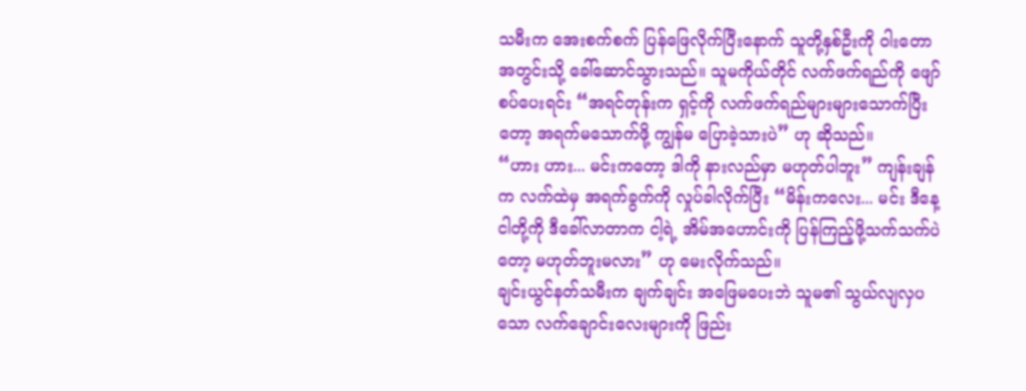သမီးက အေးစက်စက် ပြန်ဖြေလိုက်ပြီးနောက် သူတို့နှစ်ဦးကို ဝါးတောအတွင်းသို့ ခေါ်ဆောင်သွားသည်။ သူမကိုယ်တိုင် လက်ဖက်ရည်ကို ဖျော်စပ်ပေးရင်း “အရင်တုန်းက ရှင့်ကို လက်ဖက်ရည်များများသောက်ပြီးတော့ အရက်မသောက်ဖို့ ကျွန်မ ပြောခဲ့သားပဲ” ဟု ဆိုသည်။
“ဟား ဟား... မင်းကတော့ ဒါကို နားလည်မှာ မဟုတ်ပါဘူး” ကျန်းချန်က လက်ထဲမှ အရက်ခွက်ကို လှုပ်ခါလိုက်ပြီး “မိန်းကလေး... မင်း ဒီနေ့ ငါတို့ကို ဒီခေါ်လာတာက ငါ့ရဲ့ အိမ်အဟောင်းကို ပြန်ကြည့်ဖို့သက်သက်ပဲတော့ မဟုတ်ဘူးမလား” ဟု မေးလိုက်သည်။
ချင်းယွင်နတ်သမီးက ချက်ချင်း အဖြေမပေးဘဲ သူမ၏ သွယ်လျလှပသော လက်ချောင်းလေးများကို ဖြည်း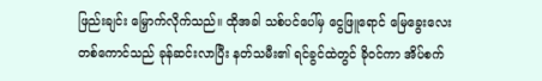ဖြည်းချင်း မြှောက်လိုက်သည်။ ထိုအခါ သစ်ပင်ပေါ်မှ ငွေဖြူရောင် မြေခွေးလေးတစ်ကောင်သည် ခုန်ဆင်းလာပြီး နတ်သမီး၏ ရင်ခွင်ထဲတွင် ခိုဝင်ကာ အိပ်စက်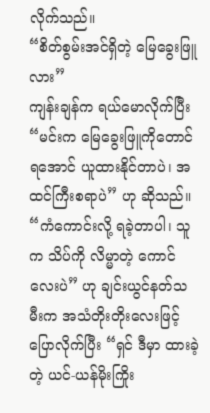လိုက်သည်။
“စိတ်စွမ်းအင်ရှိတဲ့ မြေခွေးဖြူလား”
ကျန်းချန်က ရယ်မောလိုက်ပြီး “မင်းက မြေခွေးဖြူကိုတောင် ရအောင် ယူထားနိုင်တာပဲ၊ အထင်ကြီးစရာပဲ” ဟု ဆိုသည်။
“ကံကောင်းလို့ ရခဲ့တာပါ၊ သူက သိပ်ကို လိမ္မာတဲ့ ကောင်လေးပဲ” ဟု ချင်းယွင်နတ်သမီးက အသံတိုးတိုးလေးဖြင့် ပြောလိုက်ပြီး “ရှင် ဒီမှာ ထားခဲ့တဲ့ ယင်-ယန်မိုးကြိုး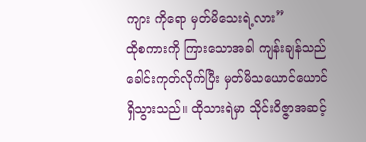ကျား ကိုရော မှတ်မိသေးရဲ့လား”
ထိုစကားကို ကြားသောအခါ ကျန်းချန်သည် ခေါင်းကုတ်လိုက်ပြီး မှတ်မိသယောင်ယောင် ရှိသွားသည်။ ထိုသားရဲမှာ သိုင်းဝိဇ္ဇာအဆင့်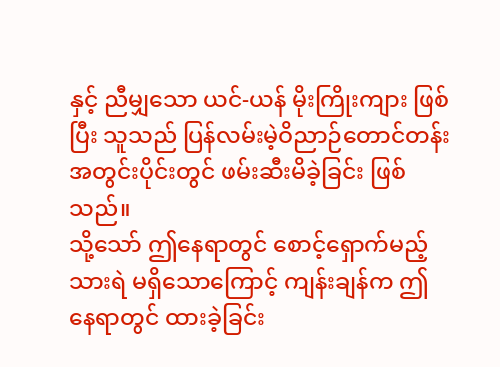နှင့် ညီမျှသော ယင်-ယန် မိုးကြိုးကျား ဖြစ်ပြီး သူသည် ပြန်လမ်းမဲ့ဝိညာဉ်တောင်တန်း အတွင်းပိုင်းတွင် ဖမ်းဆီးမိခဲ့ခြင်း ဖြစ်သည်။
သို့သော် ဤနေရာတွင် စောင့်ရှောက်မည့် သားရဲ မရှိသောကြောင့် ကျန်းချန်က ဤနေရာတွင် ထားခဲ့ခြင်း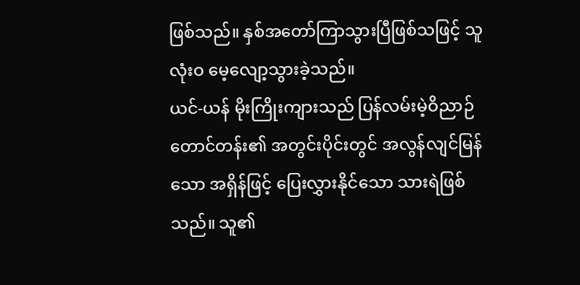ဖြစ်သည်။ နှစ်အတော်ကြာသွားပြီဖြစ်သဖြင့် သူ လုံးဝ မေ့လျော့သွားခဲ့သည်။
ယင်-ယန် မိုးကြိုးကျားသည် ပြန်လမ်းမဲ့ဝိညာဉ်တောင်တန်း၏ အတွင်းပိုင်းတွင် အလွန်လျင်မြန်သော အရှိန်ဖြင့် ပြေးလွှားနိုင်သော သားရဲဖြစ်သည်။ သူ၏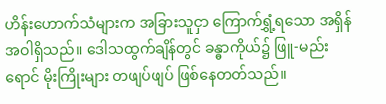ဟိန်းဟောက်သံများက အခြားသူငှာ ကြောက်ရွှံ့ရသော အရှိန်အဝါရှိသည်။ ဒေါသထွက်ချိန်တွင် ခန္ဓာကိုယ်၌ ဖြူ-မည်းရောင် မိုးကြိုးများ တဖျပ်ဖျပ် ဖြစ်နေတတ်သည်။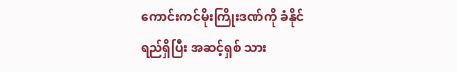ကောင်းကင်မိုးကြိုးဒဏ်ကို ခံနိုင်ရည်ရှိပြီး အဆင့်ရှစ် သား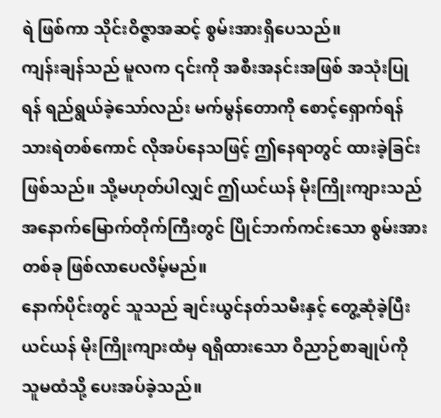ရဲ ဖြစ်ကာ သိုင်းဝိဇ္ဇာအဆင့် စွမ်းအားရှိပေသည်။
ကျန်းချန်သည် မူလက ၎င်းကို အစီးအနင်းအဖြစ် အသုံးပြုရန် ရည်ရွယ်ခဲ့သော်လည်း မက်မွန်တောကို စောင့်ရှောက်ရန် သားရဲတစ်ကောင် လိုအပ်နေသဖြင့် ဤနေရာတွင် ထားခဲ့ခြင်း ဖြစ်သည်။ သို့မဟုတ်ပါလျှင် ဤယင်ယန် မိုးကြိုးကျားသည် အနောက်မြောက်တိုက်ကြီးတွင် ပြိုင်ဘက်ကင်းသော စွမ်းအားတစ်ခု ဖြစ်လာပေလိမ့်မည်။
နောက်ပိုင်းတွင် သူသည် ချင်းယွင်နတ်သမီးနှင့် တွေ့ဆုံခဲ့ပြီး ယင်ယန် မိုးကြိုးကျားထံမှ ရရှိထားသော ဝိညာဉ်စာချုပ်ကို သူမထံသို့ ပေးအပ်ခဲ့သည်။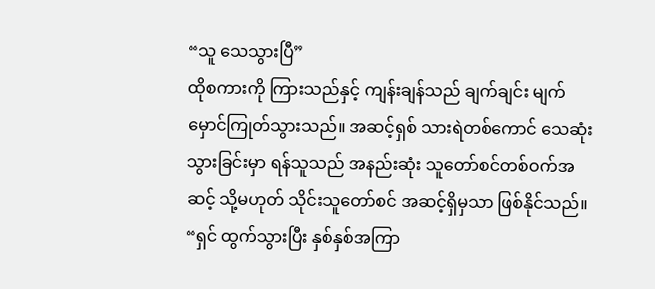“သူ သေသွားပြီ”
ထိုစကားကို ကြားသည်နှင့် ကျန်းချန်သည် ချက်ချင်း မျက်မှောင်ကြုတ်သွားသည်။ အဆင့်ရှစ် သားရဲတစ်ကောင် သေဆုံးသွားခြင်းမှာ ရန်သူသည် အနည်းဆုံး သူတော်စင်တစ်ဝက်အဆင့် သို့မဟုတ် သိုင်းသူတော်စင် အဆင့်ရှိမှသာ ဖြစ်နိုင်သည်။
“ရှင် ထွက်သွားပြီး နှစ်နှစ်အကြာ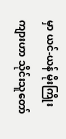မှာ ယင်-ယန် မိုးကြိုးကျားဟာ သိုင်းသူတော်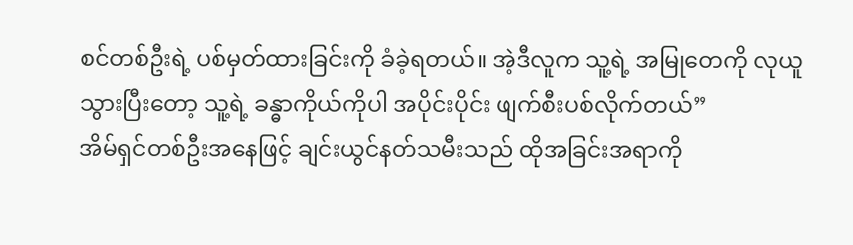စင်တစ်ဦးရဲ့ ပစ်မှတ်ထားခြင်းကို ခံခဲ့ရတယ်။ အဲ့ဒီလူက သူ့ရဲ့ အမြုတေကို လုယူသွားပြီးတော့ သူ့ရဲ့ ခန္ဓာကိုယ်ကိုပါ အပိုင်းပိုင်း ဖျက်စီးပစ်လိုက်တယ်”
အိမ်ရှင်တစ်ဦးအနေဖြင့် ချင်းယွင်နတ်သမီးသည် ထိုအခြင်းအရာကို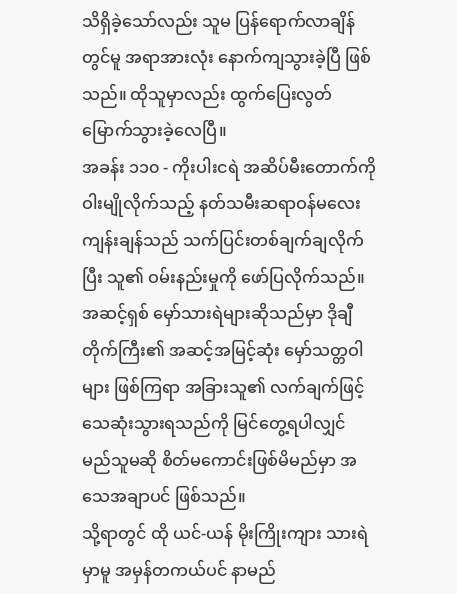သိရှိခဲ့သော်လည်း သူမ ပြန်ရောက်လာချိန်တွင်မူ အရာအားလုံး နောက်ကျသွားခဲ့ပြီ ဖြစ်သည်။ ထိုသူမှာလည်း ထွက်ပြေးလွတ်မြောက်သွားခဲ့လေပြီ။
အခန်း ၁၁၀ - ကိုးပါးငရဲ အဆိပ်မီးတောက်ကို ဝါးမျိုလိုက်သည့် နတ်သမီးဆရာဝန်မလေး
ကျန်းချန်သည် သက်ပြင်းတစ်ချက်ချလိုက်ပြီး သူ၏ ဝမ်းနည်းမှုကို ဖော်ပြလိုက်သည်။
အဆင့်ရှစ် မှော်သားရဲများဆိုသည်မှာ ဒိုချီတိုက်ကြီး၏ အဆင့်အမြင့်ဆုံး မှော်သတ္တဝါများ ဖြစ်ကြရာ အခြားသူ၏ လက်ချက်ဖြင့် သေဆုံးသွားရသည်ကို မြင်တွေ့ရပါလျှင် မည်သူမဆို စိတ်မကောင်းဖြစ်မိမည်မှာ အသေအချာပင် ဖြစ်သည်။
သို့ရာတွင် ထို ယင်-ယန် မိုးကြိုးကျား သားရဲမှာမူ အမှန်တကယ်ပင် နာမည်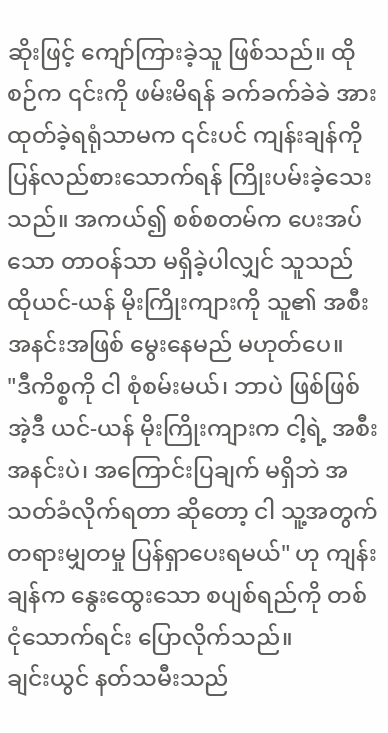ဆိုးဖြင့် ကျော်ကြားခဲ့သူ ဖြစ်သည်။ ထိုစဉ်က ၎င်းကို ဖမ်းမိရန် ခက်ခက်ခဲခဲ အားထုတ်ခဲ့ရရုံသာမက ၎င်းပင် ကျန်းချန်ကို ပြန်လည်စားသောက်ရန် ကြိုးပမ်းခဲ့သေးသည်။ အကယ်၍ စစ်စတမ်က ပေးအပ်သော တာဝန်သာ မရှိခဲ့ပါလျှင် သူသည် ထိုယင်-ယန် မိုးကြိုးကျားကို သူ၏ အစီးအနင်းအဖြစ် မွေးနေမည် မဟုတ်ပေ။
"ဒီကိစ္စကို ငါ စုံစမ်းမယ်၊ ဘာပဲ ဖြစ်ဖြစ် အဲ့ဒီ ယင်-ယန် မိုးကြိုးကျားက ငါ့ရဲ့ အစီးအနင်းပဲ၊ အကြောင်းပြချက် မရှိဘဲ အသတ်ခံလိုက်ရတာ ဆိုတော့ ငါ သူ့အတွက် တရားမျှတမှု ပြန်ရှာပေးရမယ်" ဟု ကျန်းချန်က နွေးထွေးသော စပျစ်ရည်ကို တစ်ငုံသောက်ရင်း ပြောလိုက်သည်။
ချင်းယွင် နတ်သမီးသည်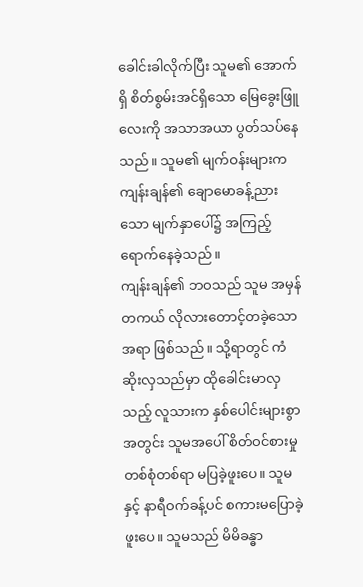ခေါင်းခါလိုက်ပြီး သူမ၏ အောက်ရှိ စိတ်စွမ်းအင်ရှိသော မြေခွေးဖြူလေးကို အသာအယာ ပွတ်သပ်နေသည်။ သူမ၏ မျက်ဝန်းများက ကျန်းချန်၏ ချောမောခန့်ညားသော မျက်နှာပေါ်၌ အကြည့် ရောက်နေခဲ့သည်။
ကျန်းချန်၏ ဘဝသည် သူမ အမှန်တကယ် လိုလားတောင့်တခဲ့သော အရာ ဖြစ်သည်။ သို့ရာတွင် ကံဆိုးလှသည်မှာ ထိုခေါင်းမာလှသည့် လူသားက နှစ်ပေါင်းများစွာအတွင်း သူမအပေါ် စိတ်ဝင်စားမှု တစ်စုံတစ်ရာ မပြခဲ့ဖူးပေ။ သူမနှင့် နာရီဝက်ခန့်ပင် စကားမပြောခဲ့ဖူးပေ။ သူမသည် မိမိခန္ဓာ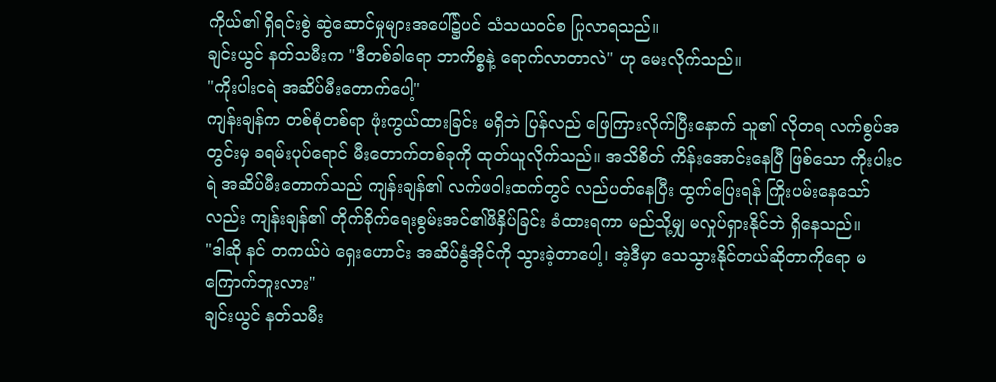ကိုယ်၏ ရှိရင်းစွဲ ဆွဲဆောင်မှုများအပေါ်၌ပင် သံသယဝင်စ ပြုလာရသည်။
ချင်းယွင် နတ်သမီးက "ဒီတစ်ခါရော ဘာကိစ္စနဲ့ ရောက်လာတာလဲ" ဟု မေးလိုက်သည်။
"ကိုးပါးငရဲ အဆိပ်မီးတောက်ပေါ့"
ကျန်းချန်က တစ်စုံတစ်ရာ ဖုံးကွယ်ထားခြင်း မရှိဘဲ ပြန်လည် ဖြေကြားလိုက်ပြီးနောက် သူ၏ လိုတရ လက်စွပ်အတွင်းမှ ခရမ်းပုပ်ရောင် မီးတောက်တစ်ခုကို ထုတ်ယူလိုက်သည်။ အသိစိတ် ကိန်းအောင်းနေပြီ ဖြစ်သော ကိုးပါးငရဲ အဆိပ်မီးတောက်သည် ကျန်းချန်၏ လက်ဖဝါးထက်တွင် လည်ပတ်နေပြီး ထွက်ပြေးရန် ကြိုးပမ်းနေသော်လည်း ကျန်းချန်၏ တိုက်ခိုက်ရေးစွမ်းအင်၏ဖိနှိပ်ခြင်း ခံထားရကာ မည်သို့မျှ မလှုပ်ရှားနိုင်ဘဲ ရှိနေသည်။
"ဒါဆို နင် တကယ်ပဲ ရှေးဟောင်း အဆိပ်နွံအိုင်ကို သွားခဲ့တာပေါ့၊ အဲ့ဒီမှာ သေသွားနိုင်တယ်ဆိုတာကိုရော မကြောက်ဘူးလား"
ချင်းယွင် နတ်သမီး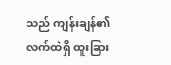သည် ကျန်းချန်၏ လက်ထဲရှိ ထူးခြား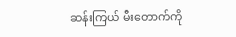ဆန်းကြယ် မီးတောက်ကို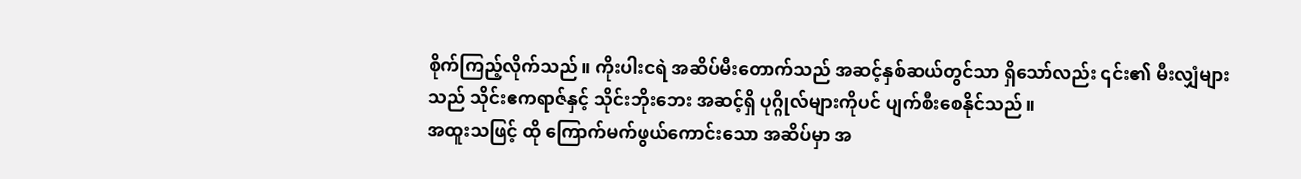စိုက်ကြည့်လိုက်သည်။ ကိုးပါးငရဲ အဆိပ်မီးတောက်သည် အဆင့်နှစ်ဆယ်တွင်သာ ရှိသော်လည်း ၎င်း၏ မီးလျှံများသည် သိုင်းဧကရာဇ်နှင့် သိုင်းဘိုးဘေး အဆင့်ရှိ ပုဂ္ဂိုလ်များကိုပင် ပျက်စီးစေနိုင်သည်။
အထူးသဖြင့် ထို ကြောက်မက်ဖွယ်ကောင်းသော အဆိပ်မှာ အ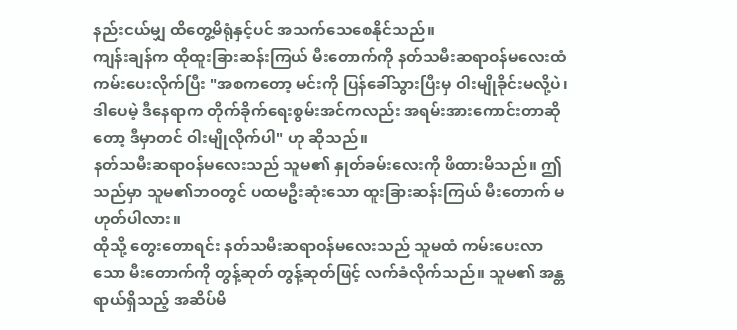နည်းငယ်မျှ ထိတွေ့မိရုံနှင့်ပင် အသက်သေစေနိုင်သည်။
ကျန်းချန်က ထိုထူးခြားဆန်းကြယ် မီးတောက်ကို နတ်သမီးဆရာဝန်မလေးထံ ကမ်းပေးလိုက်ပြီး "အစကတော့ မင်းကို ပြန်ခေါ်သွားပြီးမှ ဝါးမျိုခိုင်းမလို့ပဲ၊ ဒါပေမဲ့ ဒီနေရာက တိုက်ခိုက်ရေးစွမ်းအင်ကလည်း အရမ်းအားကောင်းတာဆိုတော့ ဒီမှာတင် ဝါးမျိုလိုက်ပါ" ဟု ဆိုသည်။
နတ်သမီးဆရာဝန်မလေးသည် သူမ၏ နှုတ်ခမ်းလေးကို ဖိထားမိသည်။ ဤသည်မှာ သူမ၏ဘဝတွင် ပထမဦးဆုံးသော ထူးခြားဆန်းကြယ် မီးတောက် မဟုတ်ပါလား။
ထိုသို့ တွေးတောရင်း နတ်သမီးဆရာဝန်မလေးသည် သူမထံ ကမ်းပေးလာသော မီးတောက်ကို တွန့်ဆုတ် တွန့်ဆုတ်ဖြင့် လက်ခံလိုက်သည်။ သူမ၏ အန္တရာယ်ရှိသည့် အဆိပ်မိ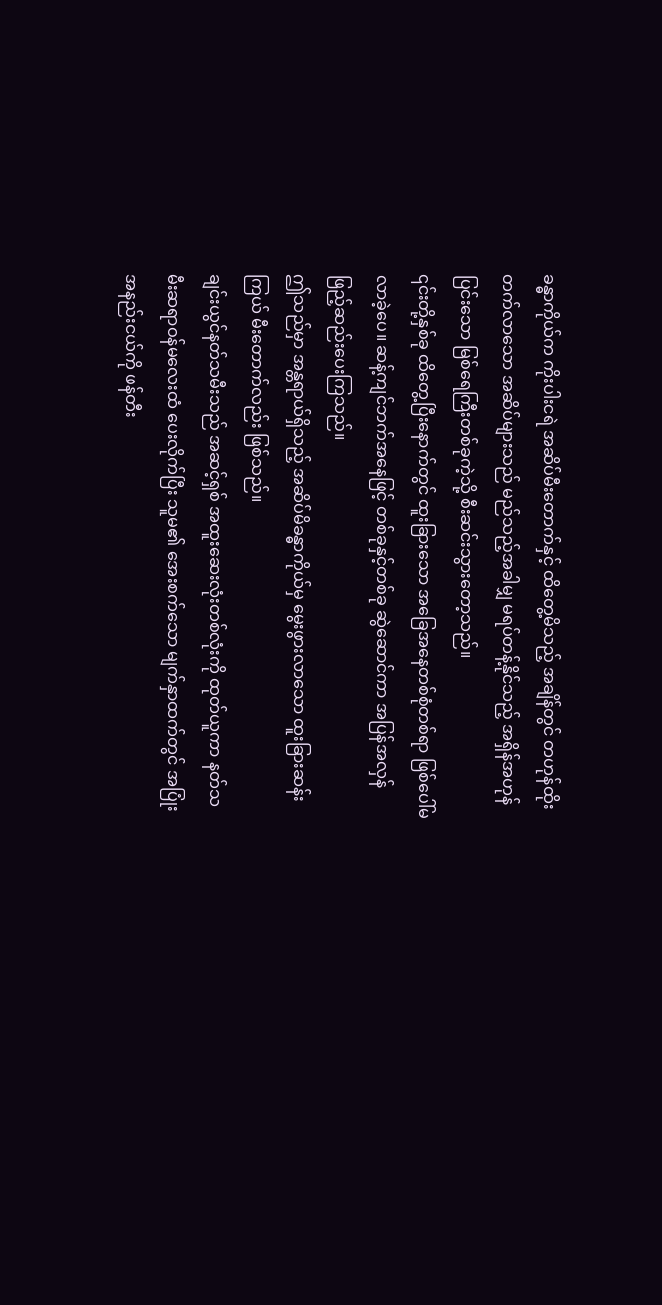ခန္ဓာကိုယ်က ကိုးပါးငရဲ အဆိပ်မီးတောက်နှင့် ထိတွေ့မိသည့် အချိန်တွင် တဟုန်ထိုး တက်လာသော အဆိပ်များသည် မည်သည့်အခါမျှ မရပ်တန့်နိုင်သည့် အရှိန်အဟုန်ပြင်းသော မြစ်ရေကြီးတစ်ခုကဲ့သို့ စီးဆင်းသွားတော့သည်။
၎င်းတို့နှစ်ခု ထိတွေ့ပြီးနောက်တွင် ထူးခြားသော အခြေအနေတစ်စုံတစ်ရာ ဖြစ်ပေါ်မလာခဲ့ပေ။ ဆန့်ကျင်ဘက်အနေဖြင့် တစ်ခုနှင့်တစ်ခု ဆွဲဆောင်ကာ အပြန်အလှန် ဖြည့်ဆည်းပေးကြသည်။
ဤသည်မှာ အန္တရာယ်ရှိသည့် အဆိပ်မိခန္ဓာကိုယ်မှ မွေးဖွားလာသော ထူးခြားဆန်းကြယ် မီးတောက်လည်း ဖြစ်သည်။
ချင်းယွင်နတ်သမီးသည် အဆင့်ရှစ် အထူးဆေးလုံးတစ်လုံးကို ထုတ်ယူကာ နတ်သမီးဆရာဝန်မလေးထံ ပေးလိုက်ပြီး သူမ၏ အေးစက်သော မျက်နှာထက်တွင် အပြုံးအနည်းငယ်ကို ဖန်တီး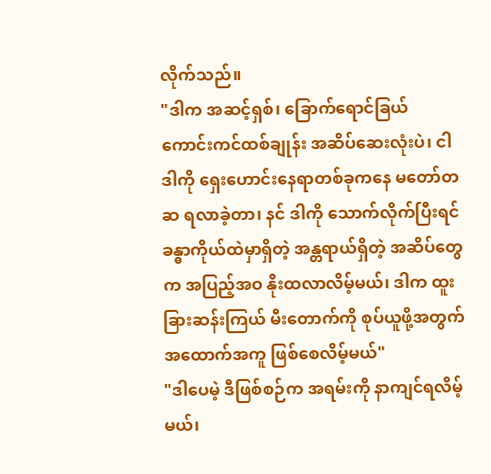လိုက်သည်။
"ဒါက အဆင့်ရှစ်၊ ခြောက်ရောင်ခြယ် ကောင်းကင်ထစ်ချုန်း အဆိပ်ဆေးလုံးပဲ၊ ငါ ဒါကို ရှေးဟောင်းနေရာတစ်ခုကနေ မတော်တဆ ရလာခဲ့တာ၊ နင် ဒါကို သောက်လိုက်ပြီးရင် ခန္ဓာကိုယ်ထဲမှာရှိတဲ့ အန္တရာယ်ရှိတဲ့ အဆိပ်တွေက အပြည့်အဝ နိုးထလာလိမ့်မယ်၊ ဒါက ထူးခြားဆန်းကြယ် မီးတောက်ကို စုပ်ယူဖို့အတွက် အထောက်အကူ ဖြစ်စေလိမ့်မယ်"
"ဒါပေမဲ့ ဒီဖြစ်စဉ်က အရမ်းကို နာကျင်ရလိမ့်မယ်၊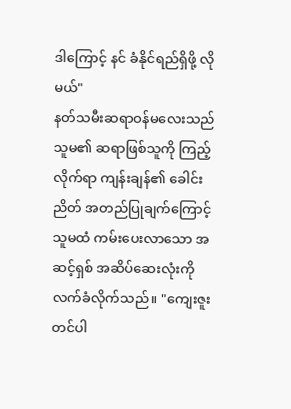ဒါကြောင့် နင် ခံနိုင်ရည်ရှိဖို့ လိုမယ်"
နတ်သမီးဆရာဝန်မလေးသည် သူမ၏ ဆရာဖြစ်သူကို ကြည့်လိုက်ရာ ကျန်းချန်၏ ခေါင်းညိတ် အတည်ပြုချက်ကြောင့် သူမထံ ကမ်းပေးလာသော အဆင့်ရှစ် အဆိပ်ဆေးလုံးကို လက်ခံလိုက်သည်။ "ကျေးဇူးတင်ပါ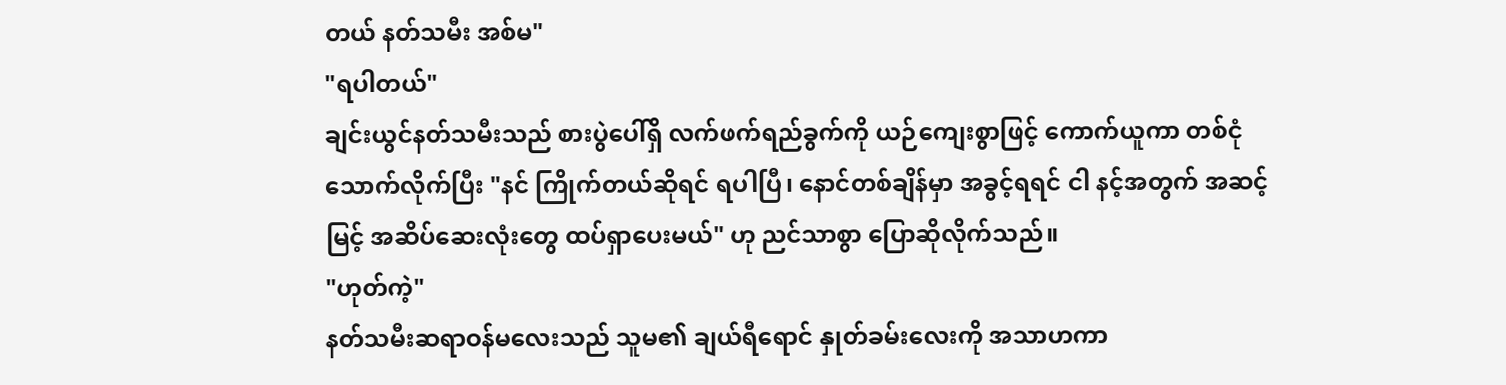တယ် နတ်သမီး အစ်မ"
"ရပါတယ်"
ချင်းယွင်နတ်သမီးသည် စားပွဲပေါ်ရှိ လက်ဖက်ရည်ခွက်ကို ယဉ်ကျေးစွာဖြင့် ကောက်ယူကာ တစ်ငုံသောက်လိုက်ပြီး "နင် ကြိုက်တယ်ဆိုရင် ရပါပြီ၊ နောင်တစ်ချိန်မှာ အခွင့်ရရင် ငါ နင့်အတွက် အဆင့်မြင့် အဆိပ်ဆေးလုံးတွေ ထပ်ရှာပေးမယ်" ဟု ညင်သာစွာ ပြောဆိုလိုက်သည်။
"ဟုတ်ကဲ့"
နတ်သမီးဆရာဝန်မလေးသည် သူမ၏ ချယ်ရီရောင် နှုတ်ခမ်းလေးကို အသာဟကာ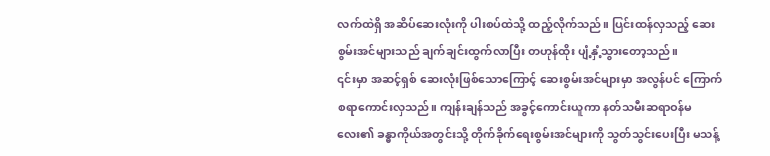လက်ထဲရှိ အဆိပ်ဆေးလုံးကို ပါးစပ်ထဲသို့ ထည့်လိုက်သည်။ ပြင်းထန်လှသည့် ဆေးစွမ်းအင်များသည် ချက်ချင်းထွက်လာပြီး တဟုန်ထိုး ပျံ့နှံ့သွားတော့သည်။
၎င်းမှာ အဆင့်ရှစ် ဆေးလုံးဖြစ်သောကြောင့် ဆေးစွမ်းအင်များမှာ အလွန်ပင် ကြောက်စရာကောင်းလှသည်။ ကျန်းချန်သည် အခွင့်ကောင်းယူကာ နတ်သမီးဆရာဝန်မလေး၏ ခန္ဓာကိုယ်အတွင်းသို့ တိုက်ခိုက်ရေးစွမ်းအင်များကို သွတ်သွင်းပေးပြီး မသန့်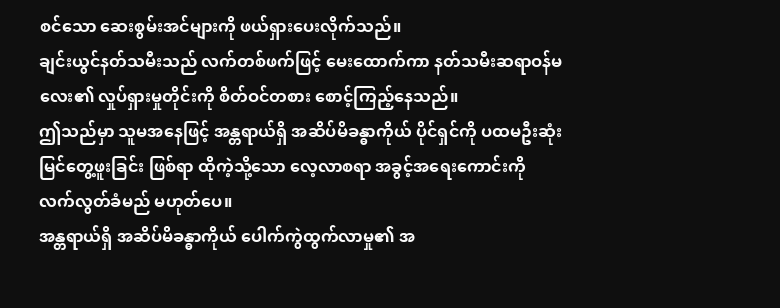စင်သော ဆေးစွမ်းအင်များကို ဖယ်ရှားပေးလိုက်သည်။
ချင်းယွင်နတ်သမီးသည် လက်တစ်ဖက်ဖြင့် မေးထောက်ကာ နတ်သမီးဆရာဝန်မလေး၏ လှုပ်ရှားမှုတိုင်းကို စိတ်ဝင်တစား စောင့်ကြည့်နေသည်။
ဤသည်မှာ သူမအနေဖြင့် အန္တရာယ်ရှိ အဆိပ်မိခန္ဓာကိုယ် ပိုင်ရှင်ကို ပထမဦးဆုံး မြင်တွေ့ဖူးခြင်း ဖြစ်ရာ ထိုကဲ့သို့သော လေ့လာစရာ အခွင့်အရေးကောင်းကို လက်လွတ်ခံမည် မဟုတ်ပေ။
အန္တရာယ်ရှိ အဆိပ်မိခန္ဓာကိုယ် ပေါက်ကွဲထွက်လာမှု၏ အ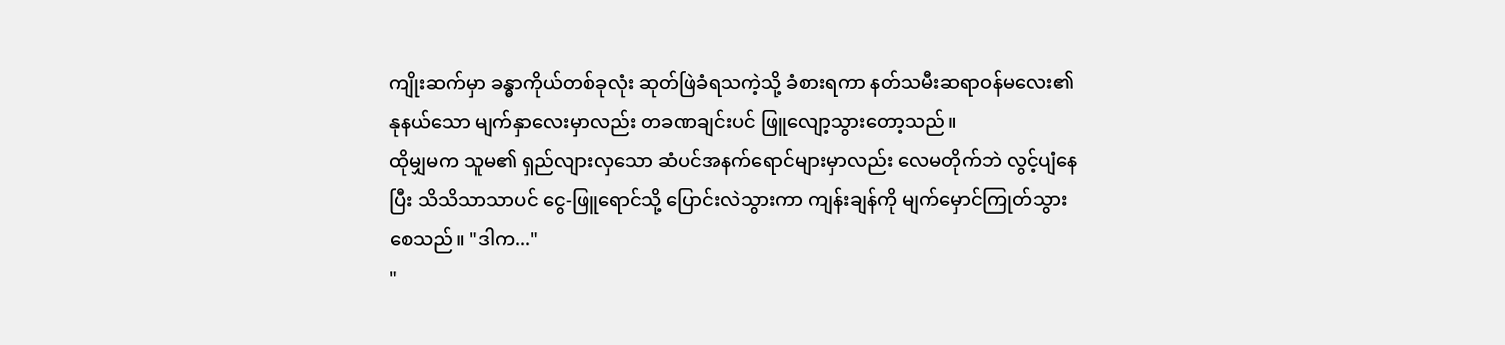ကျိုးဆက်မှာ ခန္ဓာကိုယ်တစ်ခုလုံး ဆုတ်ဖြဲခံရသကဲ့သို့ ခံစားရကာ နတ်သမီးဆရာဝန်မလေး၏ နုနယ်သော မျက်နှာလေးမှာလည်း တခဏချင်းပင် ဖြူလျော့သွားတော့သည်။
ထိုမျှမက သူမ၏ ရှည်လျားလှသော ဆံပင်အနက်ရောင်များမှာလည်း လေမတိုက်ဘဲ လွင့်ပျံနေပြီး သိသိသာသာပင် ငွေ-ဖြူရောင်သို့ ပြောင်းလဲသွားကာ ကျန်းချန်ကို မျက်မှောင်ကြုတ်သွားစေသည်။ "ဒါက..."
"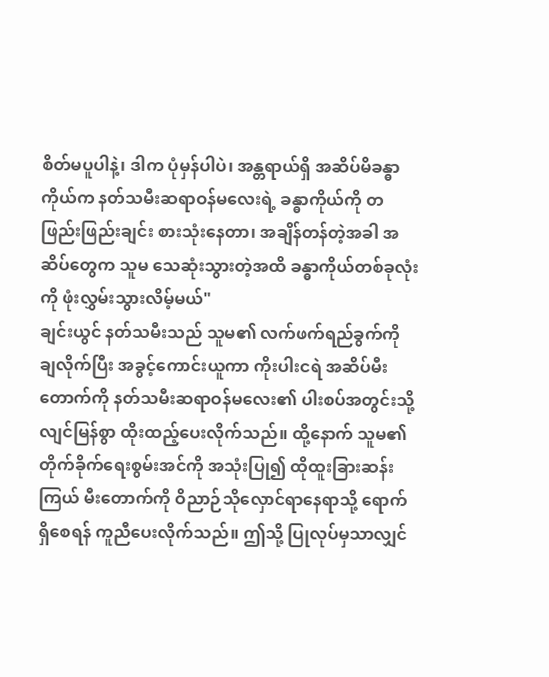စိတ်မပူပါနဲ့၊ ဒါက ပုံမှန်ပါပဲ၊ အန္တရာယ်ရှိ အဆိပ်မိခန္ဓာကိုယ်က နတ်သမီးဆရာဝန်မလေးရဲ့ ခန္ဓာကိုယ်ကို တဖြည်းဖြည်းချင်း စားသုံးနေတာ၊ အချိန်တန်တဲ့အခါ အဆိပ်တွေက သူမ သေဆုံးသွားတဲ့အထိ ခန္ဓာကိုယ်တစ်ခုလုံးကို ဖုံးလွှမ်းသွားလိမ့်မယ်"
ချင်းယွင် နတ်သမီးသည် သူမ၏ လက်ဖက်ရည်ခွက်ကို ချလိုက်ပြီး အခွင့်ကောင်းယူကာ ကိုးပါးငရဲ အဆိပ်မီးတောက်ကို နတ်သမီးဆရာဝန်မလေး၏ ပါးစပ်အတွင်းသို့ လျင်မြန်စွာ ထိုးထည့်ပေးလိုက်သည်။ ထို့နောက် သူမ၏ တိုက်ခိုက်ရေးစွမ်းအင်ကို အသုံးပြု၍ ထိုထူးခြားဆန်းကြယ် မီးတောက်ကို ဝိညာဉ်သိုလှောင်ရာနေရာသို့ ရောက်ရှိစေရန် ကူညီပေးလိုက်သည်။ ဤသို့ ပြုလုပ်မှသာလျှင်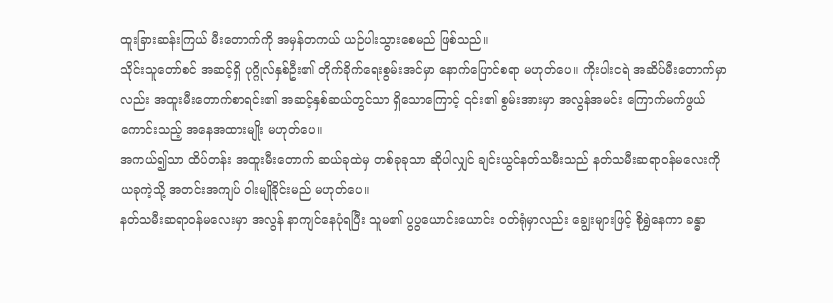ထူးခြားဆန်းကြယ် မီးတောက်ကို အမှန်တကယ် ယဉ်ပါးသွားစေမည် ဖြစ်သည်။
သိုင်းသူတော်စင် အဆင့်ရှိ ပုဂ္ဂိုလ်နှစ်ဦး၏ တိုက်ခိုက်ရေးစွမ်းအင်မှာ နောက်ပြောင်စရာ မဟုတ်ပေ။ ကိုးပါးငရဲ အဆိပ်မီးတောက်မှာလည်း အထူးမီးတောက်စာရင်း၏ အဆင့်နှစ်ဆယ်တွင်သာ ရှိသောကြောင့် ၎င်း၏ စွမ်းအားမှာ အလွန်အမင်း ကြောက်မက်ဖွယ်ကောင်းသည့် အနေအထားမျိုး မဟုတ်ပေ။
အကယ်၍သာ ထိပ်တန်း အထူးမီးတောက် ဆယ်ခုထဲမှ တစ်ခုခုသာ ဆိုပါလျှင် ချင်းယွင်နတ်သမီးသည် နတ်သမီးဆရာဝန်မလေးကို ယခုကဲ့သို့ အတင်းအကျပ် ဝါးမျိုခိုင်းမည် မဟုတ်ပေ။
နတ်သမီးဆရာဝန်မလေးမှာ အလွန် နာကျင်နေပုံရပြီး သူမ၏ ပွပွယောင်းယောင်း ဝတ်ရုံမှာလည်း ချွေးများဖြင့် စိုရွှဲနေကာ ခန္ဓာ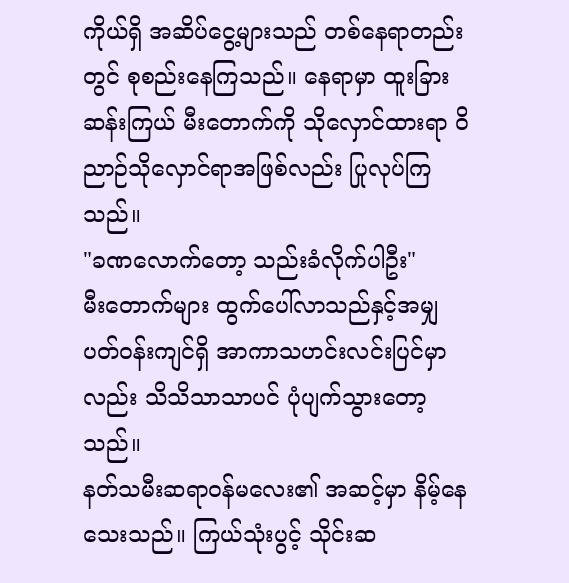ကိုယ်ရှိ အဆိပ်ငွေ့များသည် တစ်နေရာတည်းတွင် စုစည်းနေကြသည်။ နေရာမှာ ထူးခြားဆန်းကြယ် မီးတောက်ကို သိုလှောင်ထားရာ ဝိညာဉ်သိုလှောင်ရာအဖြစ်လည်း ပြုလုပ်ကြသည်။
"ခဏလောက်တော့ သည်းခံလိုက်ပါဦး"
မီးတောက်များ ထွက်ပေါ်လာသည်နှင့်အမျှ ပတ်ဝန်းကျင်ရှိ အာကာသဟင်းလင်းပြင်မှာလည်း သိသိသာသာပင် ပုံပျက်သွားတော့သည်။
နတ်သမီးဆရာဝန်မလေး၏ အဆင့်မှာ နိမ့်နေသေးသည်။ ကြယ်သုံးပွင့် သိုင်းဆ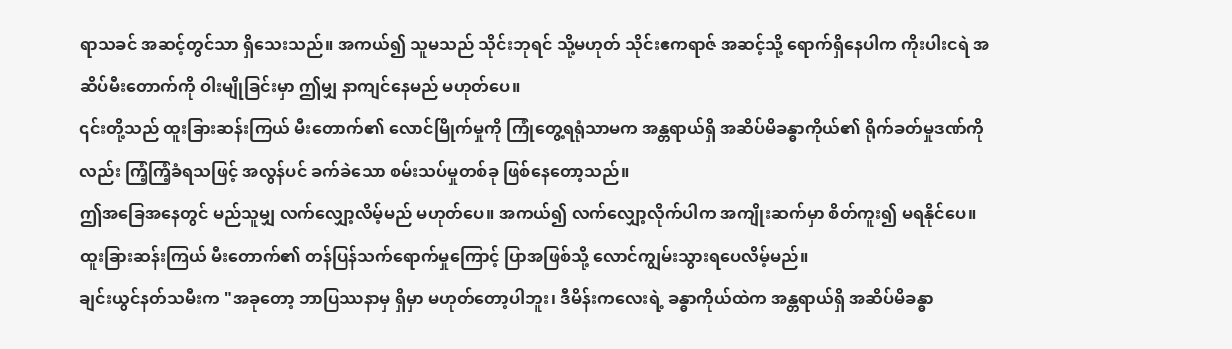ရာသခင် အဆင့်တွင်သာ ရှိသေးသည်။ အကယ်၍ သူမသည် သိုင်းဘုရင် သို့မဟုတ် သိုင်းဧကရာဇ် အဆင့်သို့ ရောက်ရှိနေပါက ကိုးပါးငရဲ အဆိပ်မီးတောက်ကို ဝါးမျိုခြင်းမှာ ဤမျှ နာကျင်နေမည် မဟုတ်ပေ။
၎င်းတို့သည် ထူးခြားဆန်းကြယ် မီးတောက်၏ လောင်မြိုက်မှုကို ကြုံတွေ့ရရုံသာမက အန္တရာယ်ရှိ အဆိပ်မိခန္ဓာကိုယ်၏ ရိုက်ခတ်မှုဒဏ်ကိုလည်း ကြံ့ကြံ့ခံရသဖြင့် အလွန်ပင် ခက်ခဲသော စမ်းသပ်မှုတစ်ခု ဖြစ်နေတော့သည်။
ဤအခြေအနေတွင် မည်သူမျှ လက်လျှော့လိမ့်မည် မဟုတ်ပေ။ အကယ်၍ လက်လျှော့လိုက်ပါက အကျိုးဆက်မှာ စိတ်ကူး၍ မရနိုင်ပေ။ ထူးခြားဆန်းကြယ် မီးတောက်၏ တန်ပြန်သက်ရောက်မှုကြောင့် ပြာအဖြစ်သို့ လောင်ကျွမ်းသွားရပေလိမ့်မည်။
ချင်းယွင်နတ်သမီးက "အခုတော့ ဘာပြဿနာမှ ရှိမှာ မဟုတ်တော့ပါဘူး၊ ဒီမိန်းကလေးရဲ့ ခန္ဓာကိုယ်ထဲက အန္တရာယ်ရှိ အဆိပ်မိခန္ဓာ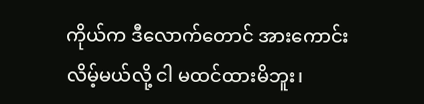ကိုယ်က ဒီလောက်တောင် အားကောင်းလိမ့်မယ်လို့ ငါ မထင်ထားမိဘူး၊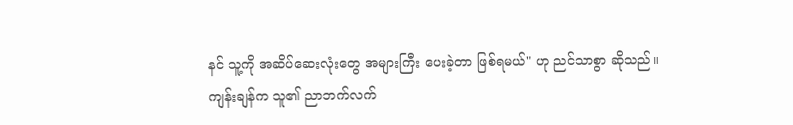နင် သူ့ကို အဆိပ်ဆေးလုံးတွေ အများကြီး ပေးခဲ့တာ ဖြစ်ရမယ်" ဟု ညင်သာစွာ ဆိုသည်။
ကျန်းချန်က သူ၏ ညာဘက်လက်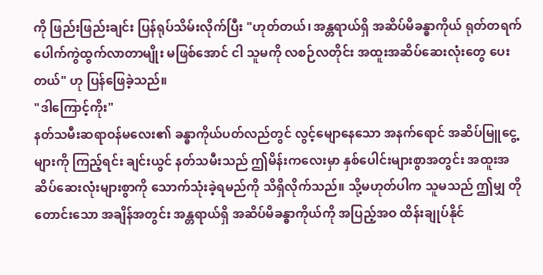ကို ဖြည်းဖြည်းချင်း ပြန်ရုပ်သိမ်းလိုက်ပြီး "ဟုတ်တယ်၊ အန္တရာယ်ရှိ အဆိပ်မိခန္ဓာကိုယ် ရုတ်တရက် ပေါက်ကွဲထွက်လာတာမျိုး မဖြစ်အောင် ငါ သူမကို လစဉ်လတိုင်း အထူးအဆိပ်ဆေးလုံးတွေ ပေးတယ်" ဟု ပြန်ဖြေခဲ့သည်။
"ဒါကြောင့်ကိုး"
နတ်သမီးဆရာဝန်မလေး၏ ခန္ဓာကိုယ်ပတ်လည်တွင် လွင့်မျောနေသော အနက်ရောင် အဆိပ်မြူငွေ့များကို ကြည့်ရင်း ချင်းယွင် နတ်သမီးသည် ဤမိန်းကလေးမှာ နှစ်ပေါင်းများစွာအတွင်း အထူးအဆိပ်ဆေးလုံးများစွာကို သောက်သုံးခဲ့ရမည်ကို သိရှိလိုက်သည်။ သို့မဟုတ်ပါက သူမသည် ဤမျှ တိုတောင်းသော အချိန်အတွင်း အန္တရာယ်ရှိ အဆိပ်မိခန္ဓာကိုယ်ကို အပြည့်အဝ ထိန်းချုပ်နိုင်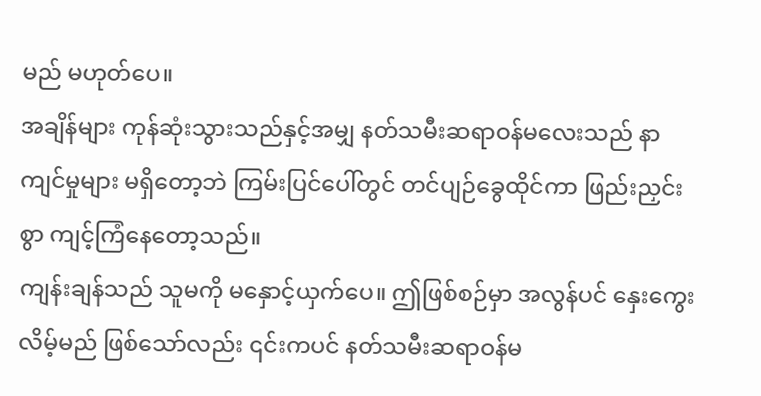မည် မဟုတ်ပေ။
အချိန်များ ကုန်ဆုံးသွားသည်နှင့်အမျှ နတ်သမီးဆရာဝန်မလေးသည် နာကျင်မှုများ မရှိတော့ဘဲ ကြမ်းပြင်ပေါ်တွင် တင်ပျဉ်ခွေထိုင်ကာ ဖြည်းညှင်းစွာ ကျင့်ကြံနေတော့သည်။
ကျန်းချန်သည် သူမကို မနှောင့်ယှက်ပေ။ ဤဖြစ်စဉ်မှာ အလွန်ပင် နှေးကွေးလိမ့်မည် ဖြစ်သော်လည်း ၎င်းကပင် နတ်သမီးဆရာဝန်မ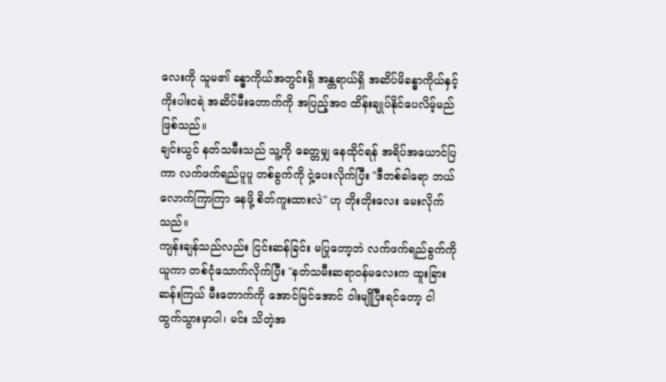လေးကို သူမ၏ ခန္ဓာကိုယ်အတွင်းရှိ အန္တရာယ်ရှိ အဆိပ်မိခန္ဓာကိုယ်နှင့် ကိုးပါးငရဲ အဆိပ်မီးတောက်ကို အပြည့်အဝ ထိန်းချုပ်နိုင်ပေလိမ့်မည် ဖြစ်သည်။
ချင်းယွင် နတ်သမီးသည် သူ့ကို ခေတ္တမျှ နေထိုင်ရန် အရိပ်အယောင်ပြကာ လက်ဖက်ရည်ပူပူ တစ်ခွက်ကို ငှဲ့ပေးလိုက်ပြီး "ဒီတစ်ခါရော ဘယ်လောက်ကြာကြာ နေဖို့ စိတ်ကူးထားလဲ" ဟု တိုးတိုးလေး မေးလိုက်သည်။
ကျန်းချန်သည်လည်း ငြင်းဆန်ခြင်း မပြုတော့ဘဲ လက်ဖက်ရည်ခွက်ကို ယူကာ တစ်ငုံသောက်လိုက်ပြီး "နတ်သမီးဆရာဝန်မလေးက ထူးခြားဆန်းကြယ် မီးတောက်ကို အောင်မြင်အောင် ဝါးမျိုပြီးရင်တော့ ငါ ထွက်သွားမှာပါ၊ မင်း သိတဲ့အ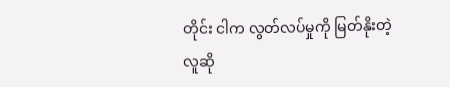တိုင်း ငါက လွတ်လပ်မှုကို မြတ်နိုးတဲ့လူဆို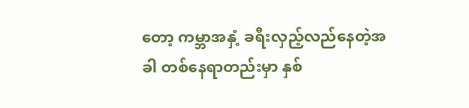တော့ ကမ္ဘာအနှံ့ ခရီးလှည့်လည်နေတဲ့အခါ တစ်နေရာတည်းမှာ နှစ်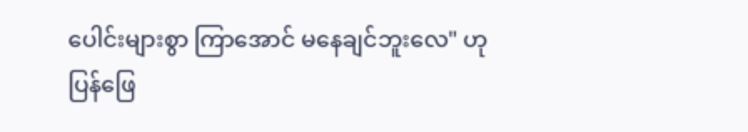ပေါင်းများစွာ ကြာအောင် မနေချင်ဘူးလေ" ဟု ပြန်ဖြေ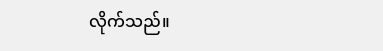လိုက်သည်။